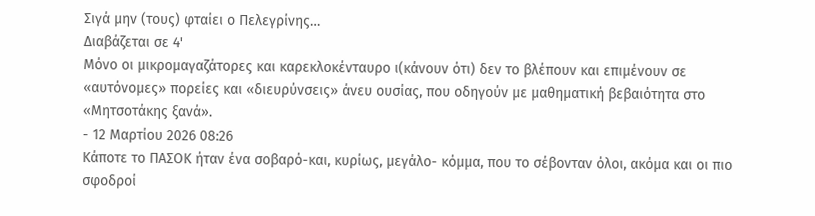Σιγά μην (τους) φταίει ο Πελεγρίνης…
Διαβάζεται σε 4'
Μόνο οι μικρομαγαζάτορες και καρεκλοκένταυρο ι(κάνουν ότι) δεν το βλέπουν και επιμένουν σε «αυτόνομες» πορείες και «διευρύνσεις» άνευ ουσίας, που οδηγούν με μαθηματική βεβαιότητα στο «Μητσοτάκης ξανά».
- 12 Μαρτίου 2026 08:26
Κάποτε το ΠΑΣΟΚ ήταν ένα σοβαρό-και, κυρίως, μεγάλο- κόμμα, που το σέβονταν όλοι, ακόμα και οι πιο σφοδροί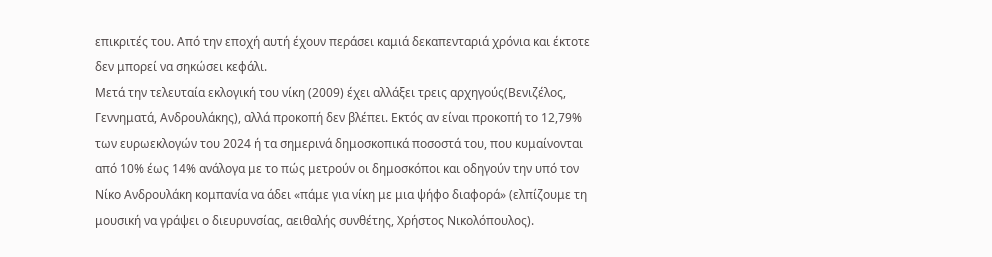επικριτές του. Από την εποχή αυτή έχουν περάσει καμιά δεκαπενταριά χρόνια και έκτοτε δεν μπορεί να σηκώσει κεφάλι.
Μετά την τελευταία εκλογική του νίκη (2009) έχει αλλάξει τρεις αρχηγούς(Βενιζέλος, Γεννηματά, Ανδρουλάκης), αλλά προκοπή δεν βλέπει. Εκτός αν είναι προκοπή το 12,79% των ευρωεκλογών του 2024 ή τα σημερινά δημοσκοπικά ποσοστά του, που κυμαίνονται από 10% έως 14% ανάλογα με το πώς μετρούν οι δημοσκόποι και οδηγούν την υπό τον Νίκο Ανδρουλάκη κομπανία να άδει «πάμε για νίκη με μια ψήφο διαφορά» (ελπίζουμε τη μουσική να γράψει ο διευρυνσίας, αειθαλής συνθέτης, Χρήστος Νικολόπουλος).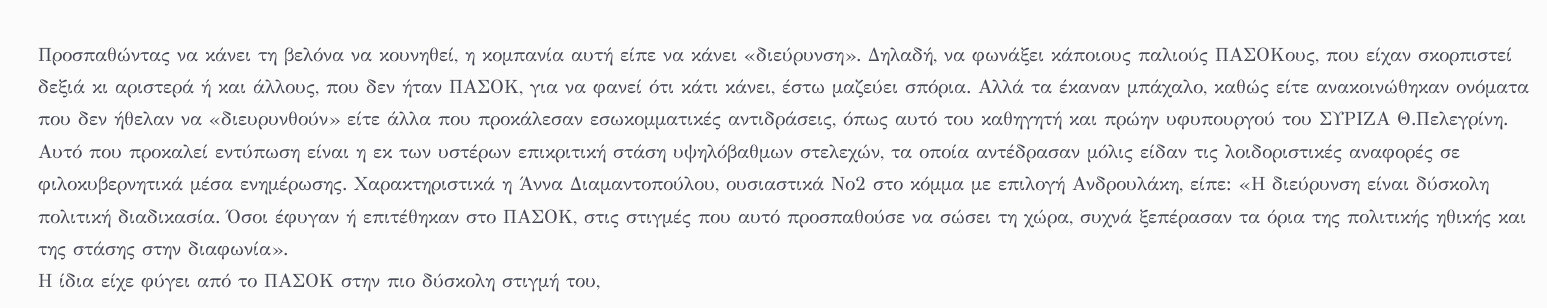Προσπαθώντας να κάνει τη βελόνα να κουνηθεί, η κομπανία αυτή είπε να κάνει «διεύρυνση». Δηλαδή, να φωνάξει κάποιους παλιούς ΠΑΣΟΚους, που είχαν σκορπιστεί δεξιά κι αριστερά ή και άλλους, που δεν ήταν ΠΑΣΟΚ, για να φανεί ότι κάτι κάνει, έστω μαζεύει σπόρια. Αλλά τα έκαναν μπάχαλο, καθώς είτε ανακοινώθηκαν ονόματα που δεν ήθελαν να «διευρυνθούν» είτε άλλα που προκάλεσαν εσωκομματικές αντιδράσεις, όπως αυτό του καθηγητή και πρώην υφυπουργού του ΣΥΡΙΖΑ Θ.Πελεγρίνη.
Αυτό που προκαλεί εντύπωση είναι η εκ των υστέρων επικριτική στάση υψηλόβαθμων στελεχών, τα οποία αντέδρασαν μόλις είδαν τις λοιδοριστικές αναφορές σε φιλοκυβερνητικά μέσα ενημέρωσης. Χαρακτηριστικά η Άννα Διαμαντοπούλου, ουσιαστικά Νο2 στο κόμμα με επιλογή Ανδρουλάκη, είπε: «Η διεύρυνση είναι δύσκολη πολιτική διαδικασία. Όσοι έφυγαν ή επιτέθηκαν στο ΠΑΣΟΚ, στις στιγμές που αυτό προσπαθούσε να σώσει τη χώρα, συχνά ξεπέρασαν τα όρια της πολιτικής ηθικής και της στάσης στην διαφωνία».
Η ίδια είχε φύγει από το ΠΑΣΟΚ στην πιο δύσκολη στιγμή του,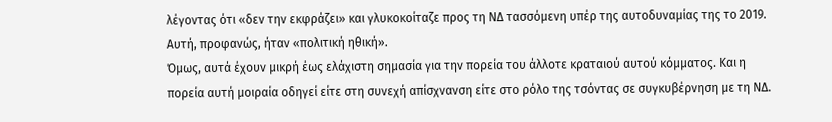λέγοντας ότι «δεν την εκφράζει» και γλυκοκοίταζε προς τη ΝΔ τασσόμενη υπέρ της αυτοδυναμίας της το 2019. Αυτή, προφανώς, ήταν «πολιτική ηθική».
Όμως, αυτά έχουν μικρή έως ελάχιστη σημασία για την πορεία του άλλοτε κραταιού αυτού κόμματος. Και η πορεία αυτή μοιραία οδηγεί είτε στη συνεχή απίσχνανση είτε στο ρόλο της τσόντας σε συγκυβέρνηση με τη ΝΔ.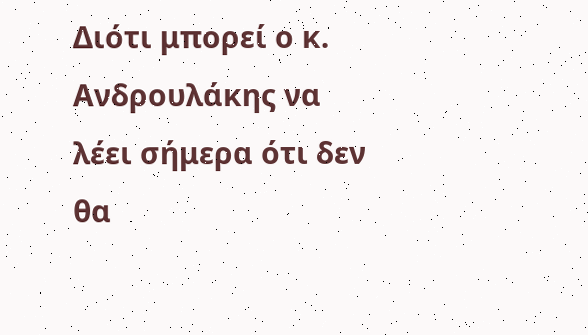Διότι μπορεί ο κ. Ανδρουλάκης να λέει σήμερα ότι δεν θα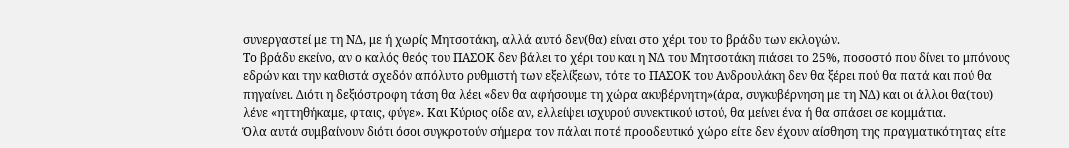συνεργαστεί με τη ΝΔ, με ή χωρίς Μητσοτάκη, αλλά αυτό δεν(θα) είναι στο χέρι του το βράδυ των εκλογών.
Το βράδυ εκείνο, αν ο καλός θεός του ΠΑΣΟΚ δεν βάλει το χέρι του και η ΝΔ του Μητσοτάκη πιάσει το 25%, ποσοστό που δίνει το μπόνους εδρών και την καθιστά σχεδόν απόλυτο ρυθμιστή των εξελίξεων, τότε το ΠΑΣΟΚ του Ανδρουλάκη δεν θα ξέρει πού θα πατά και πού θα πηγαίνει. Διότι η δεξιόστροφη τάση θα λέει «δεν θα αφήσουμε τη χώρα ακυβέρνητη»(άρα, συγκυβέρνηση με τη ΝΔ) και οι άλλοι θα(του) λένε «ηττηθήκαμε, φταις, φύγε». Και Κύριος οίδε αν, ελλείψει ισχυρού συνεκτικού ιστού, θα μείνει ένα ή θα σπάσει σε κομμάτια.
Όλα αυτά συμβαίνουν διότι όσοι συγκροτούν σήμερα τον πάλαι ποτέ προοδευτικό χώρο είτε δεν έχουν αίσθηση της πραγματικότητας είτε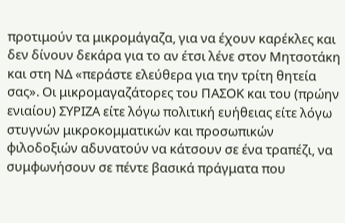προτιμούν τα μικρομάγαζα, για να έχουν καρέκλες και δεν δίνουν δεκάρα για το αν έτσι λένε στον Μητσοτάκη και στη ΝΔ «περάστε ελεύθερα για την τρίτη θητεία σας». Οι μικρομαγαζάτορες του ΠΑΣΟΚ και του (πρώην ενιαίου) ΣΥΡΙΖΑ είτε λόγω πολιτική ευήθειας είτε λόγω στυγνών μικροκομματικών και προσωπικών φιλοδοξιών αδυνατούν να κάτσουν σε ένα τραπέζι, να συμφωνήσουν σε πέντε βασικά πράγματα που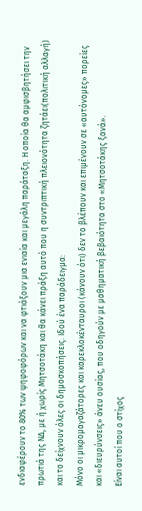ενδιαφέρουν το 80% των ψηφοφόρων και να φτιάξουν μια ενιαία και μεγάλη παράταξη. Η οποία θα αμφισβητήσει την πρωτιά της ΝΔ, με ή χωρίς Μητσοτάκη και θα κάνει πράξη αυτό που η συντριπτική πλειονότητα ζητάει(πολιτική αλλαγή) και το δείχνουν όλες οι δημοσκοπήσεις. Ιδού ένα παράδειγμα:
Μόνο οι μικρομαγαζάτορες και καρεκλοκένταυροι (κάνουν ότι) δεν το βλέπουν και επιμένουν σε «αυτόνομες» πορείες και «διευρύνσεις» άνευ ουσίας, που οδηγούν με μαθηματική βεβαιότητα στο «Μητσοτάκης ξανά».
Είναι αυτοί που ο στίχος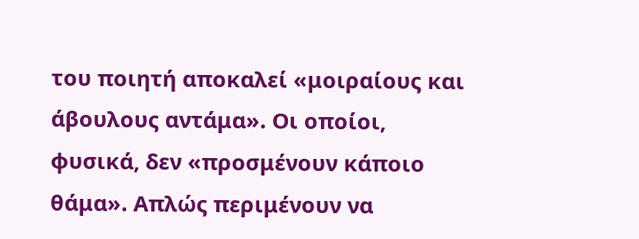του ποιητή αποκαλεί «μοιραίους και άβουλους αντάμα». Οι οποίοι, φυσικά, δεν «προσμένουν κάποιο θάμα». Απλώς περιμένουν να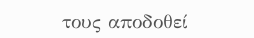τους αποδοθεί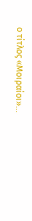ο τίτλος «Μοιραίοι»…